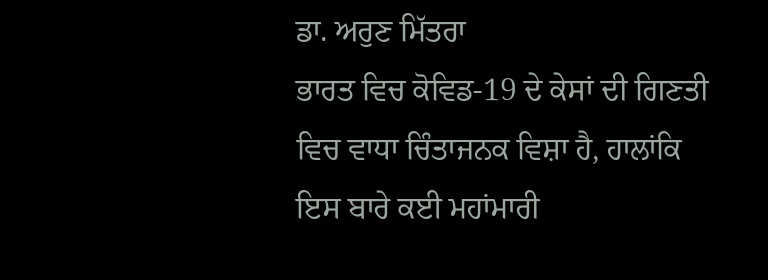ਡਾ. ਅਰੁਣ ਮਿੱਤਰਾ
ਭਾਰਤ ਵਿਚ ਕੋਵਿਡ-19 ਦੇ ਕੇਸਾਂ ਦੀ ਗਿਣਤੀ ਵਿਚ ਵਾਧਾ ਚਿੰਤਾਜਨਕ ਵਿਸ਼ਾ ਹੈ, ਹਾਲਾਂਕਿ ਇਸ ਬਾਰੇ ਕਈ ਮਹਾਂਮਾਰੀ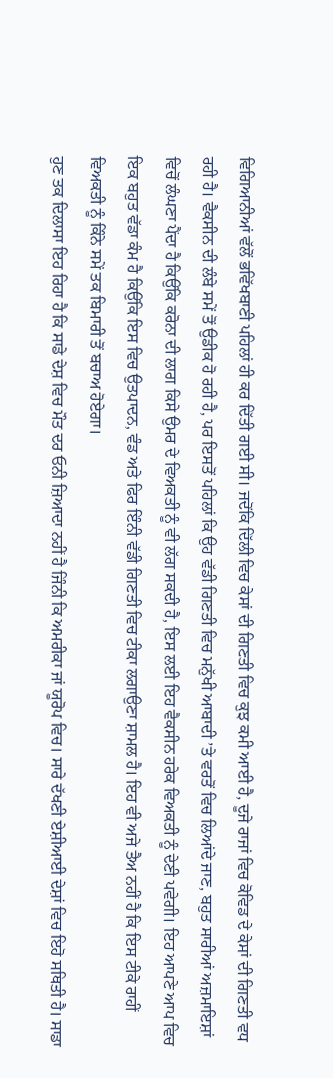ਵਿਗਿਆਨੀਆਂ ਵੱਲੋਂ ਭਵਿੱਖਬਾਣੀ ਪਹਿਲਾਂ ਹੀ ਕਰ ਦਿੱਤੀ ਗਈ ਸੀ। ਜਦੋਂਕਿ ਦਿੱਲੀ ਵਿਚ ਕੇਸਾਂ ਦੀ ਗਿਣਤੀ ਵਿਚ ਕੁਝ ਕਮੀ ਆਈ ਹੈ, ਦੂਜੇ ਰਾਜਾਂ ਵਿਚ ਕੋਵਿਡ ਦੇ ਕੇਸਾਂ ਦੀ ਗਿਣਤੀ ਵਧ ਰਹੀ ਹੈ। ਵੈਕਸੀਨ ਦੀ ਲੰਬੇ ਸਮੇਂ ਤੋਂ ਉਡੀਕ ਹੋ ਰਹੀ ਹੈ, ਪਰ ਇਸਤੋਂ ਪਹਿਲਾਂ ਕਿ ਉਹ ਵੱਡੀ ਗਿਣਤੀ ਵਿਚ ਮਨੁੱਖੀ ਆਬਾਦੀ ’ਤੇ ਵਰਤੋਂ ਵਿਚ ਲਿਆਂਦੇ ਜਾਣ, ਬਹੁਤ ਸਾਰੀਆਂ ਅਜ਼ਮਾਇਸ਼ਾਂ ਵਿਚੋਂ ਲੰਘਣਾ ਪੈਂਦਾ ਹੈ ਕਿਉਂਕਿ ਕਰੋਨਾ ਦੀ ਲਾਗ ਕਿਸੇ ਉਮਰ ਦੇ ਵਿਅਕਤੀ ਨੂੰ ਵੀ ਲੱਗ ਸਕਦੀ ਹੈ, ਇਸ ਲਈ ਇਹ ਵੈਕਸੀਨ ਹਰੇਕ ਵਿਅਕਤੀ ਨੂੰ ਦੇਣੀ ਪਵੇਗੀ। ਇਹ ਆਪਣੇ ਆਪ ਵਿਚ ਇਕ ਬਹੁਤ ਵੱਡਾ ਕੰਮ ਹੈ ਕਿਉਂਕਿ ਇਸ ਵਿਚ ਉਤਪਾਦਨ, ਵੰਡ ਅਤੇ ਫਿਰ ਇੰਨੀ ਵੱਡੀ ਗਿਣਤੀ ਵਿਚ ਟੀਕਾ ਲਗਾਉਣਾ ਸ਼ਾਮਲ ਹੈ। ਇਹ ਵੀ ਅਜੇ ਤੈਅ ਨਹੀਂ ਹੈ ਕਿ ਇਸ ਟੀਕੇ ਰਾਹੀਂ ਵਿਅਕਤੀ ਨੂੰ ਕਿੰਨੇ ਸਮੇਂ ਤਕ ਬਿਮਾਰੀ ਤੋਂ ਬਚਾਅ ਹੋਏਗਾ।
ਹੁਣ ਤਕ ਦਿਲਾਸਾ ਇਹ ਰਿਹਾ ਹੈ ਕਿ ਸਾਡੇ ਦੇਸ਼ ਵਿਚ ਮੌਤ ਦਰ ਓਨੀ ਜ਼ਿਆਦਾ ਨਹੀਂ ਹੈ ਜਿੰਨੀ ਕਿ ਅਮਰੀਕਾ ਜਾਂ ਯੂਰੋਪ ਵਿਚ। ਸਾਰੇ ਦੱਖਣੀ ਏਸ਼ੀਆਈ ਦੇਸ਼ਾਂ ਵਿਚ ਇਹੋ ਸਥਿਤੀ ਹੈ। ਸਾਡਾ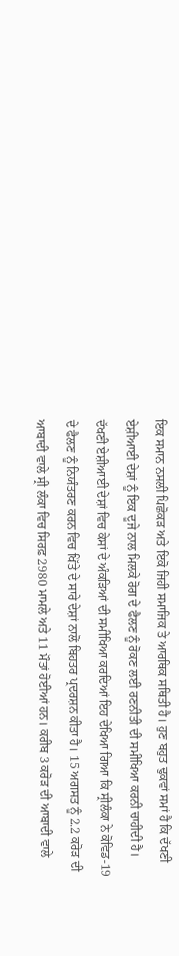ਇਕ ਸਮਾਨ ਨਸਲੀ ਪਿਛੋਕੜ ਅਤੇ ਇਕੋ ਜਿਹੀ ਸਮਾਜਿਕ ਤੇ ਆਰਥਿਕ ਸਥਿਤੀ ਹੈ। ਹੁਣ ਬਹੁਤ ਢੁਕਵਾਂ ਸਮਾਂ ਹੈ ਕਿ ਦੱਖਣੀ ਏਸ਼ੀਆਈ ਦੇਸ਼ਾਂ ਨੂੰ ਇਕ ਦੂਜੇ ਨਾਲ ਮਿਲਕੇ ਰੋਗ ਦੇ ਫੈਲਣ ਨੂੰ ਰੋਕਣ ਲਈ ਰਣਨੀਤੀ ਦੀ ਸਮੀਖਿਆ ਕਰਨੀ ਚਾਹੀਦੀ ਹੈ। ਦੱਖਣੀ ਏਸ਼ੀਆਈ ਦੇਸ਼ਾਂ ਵਿਚ ਕੇਸਾਂ ਦੇ ਅੰਕੜਿਆਂ ਦੀ ਸਮੀਖਿਆ ਕਰਦਿਆਂ ਇਹ ਦੇਖਿਆ ਗਿਆ ਕਿ ਸ੍ਰੀਲੰਕਾ ਨੇ ਕੋਵਿਡ-19 ਦੇ ਫੈਲਣ ਨੂੰ ਨਿਯੰਤਰਣ ਕਰਨ ਵਿਚ ਖਿੱਤੇ ਦੇ ਸਾਰੇ ਦੇਸ਼ਾਂ ਨਾਲੋਂ ਬਿਹਤਰ ਪ੍ਰਦਰਸ਼ਨ ਕੀਤਾ ਹੈ। 15 ਅਗਸਤ ਨੂੰ 2.2 ਕਰੋੜ ਦੀ ਆਬਾਦੀ ਵਾਲੇ ਸ੍ਰੀ ਲੰਕਾ ਵਿਚ ਸਿਰਫ਼ 2980 ਮਾਮਲੇ ਅਤੇ 11 ਮੌਤਾਂ ਹੋਈਆਂ ਹਨ। ਕਰੀਬ 3 ਕਰੋੜ ਦੀ ਆਬਾਦੀ ਵਾਲੇ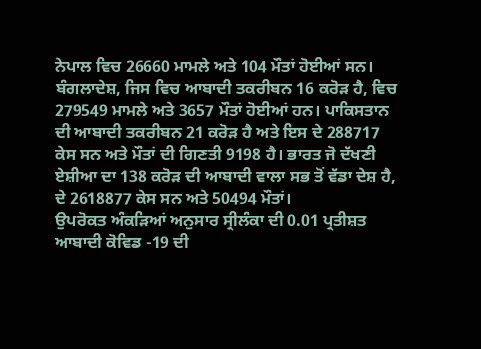ਨੇਪਾਲ ਵਿਚ 26660 ਮਾਮਲੇ ਅਤੇ 104 ਮੌਤਾਂ ਹੋਈਆਂ ਸਨ। ਬੰਗਲਾਦੇਸ਼, ਜਿਸ ਵਿਚ ਆਬਾਦੀ ਤਕਰੀਬਨ 16 ਕਰੋੜ ਹੈ, ਵਿਚ 279549 ਮਾਮਲੇ ਅਤੇ 3657 ਮੌਤਾਂ ਹੋਈਆਂ ਹਨ। ਪਾਕਿਸਤਾਨ ਦੀ ਆਬਾਦੀ ਤਕਰੀਬਨ 21 ਕਰੋੜ ਹੈ ਅਤੇ ਇਸ ਦੇ 288717 ਕੇਸ ਸਨ ਅਤੇ ਮੌਤਾਂ ਦੀ ਗਿਣਤੀ 9198 ਹੈ। ਭਾਰਤ ਜੋ ਦੱਖਣੀ ਏਸ਼ੀਆ ਦਾ 138 ਕਰੋੜ ਦੀ ਆਬਾਦੀ ਵਾਲਾ ਸਭ ਤੋਂ ਵੱਡਾ ਦੇਸ਼ ਹੈ, ਦੇ 2618877 ਕੇਸ ਸਨ ਅਤੇ 50494 ਮੌਤਾਂ।
ਉਪਰੋਕਤ ਅੰਕੜਿਆਂ ਅਨੁਸਾਰ ਸ੍ਰੀਲੰਕਾ ਦੀ 0.01 ਪ੍ਰਤੀਸ਼ਤ ਆਬਾਦੀ ਕੋਵਿਡ -19 ਦੀ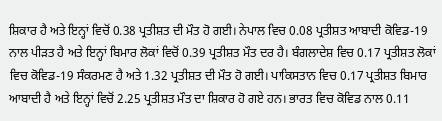ਸ਼ਿਕਾਰ ਹੈ ਅਤੇ ਇਨ੍ਹਾਂ ਵਿਚੋਂ 0.38 ਪ੍ਰਤੀਸ਼ਤ ਦੀ ਮੌਤ ਹੋ ਗਈ। ਨੇਪਾਲ ਵਿਚ 0.08 ਪ੍ਰਤੀਸ਼ਤ ਆਬਾਦੀ ਕੋਵਿਡ-19 ਨਾਲ ਪੀੜਤ ਹੈ ਅਤੇ ਇਨ੍ਹਾਂ ਬਿਮਾਰ ਲੋਕਾਂ ਵਿਚੋਂ 0.39 ਪ੍ਰਤੀਸ਼ਤ ਮੌਤ ਦਰ ਹੈ। ਬੰਗਲਾਦੇਸ਼ ਵਿਚ 0.17 ਪ੍ਰਤੀਸ਼ਤ ਲੋਕਾਂ ਵਿਚ ਕੋਵਿਡ-19 ਸੰਕਰਮਣ ਹੈ ਅਤੇ 1.32 ਪ੍ਰਤੀਸ਼ਤ ਦੀ ਮੌਤ ਹੋ ਗਈ। ਪਾਕਿਸਤਾਨ ਵਿਚ 0.17 ਪ੍ਰਤੀਸ਼ਤ ਬਿਮਾਰ ਆਬਾਦੀ ਹੈ ਅਤੇ ਇਨ੍ਹਾਂ ਵਿਚੋਂ 2.25 ਪ੍ਰਤੀਸ਼ਤ ਮੌਤ ਦਾ ਸ਼ਿਕਾਰ ਹੋ ਗਏ ਹਨ। ਭਾਰਤ ਵਿਚ ਕੋਵਿਡ ਨਾਲ 0.11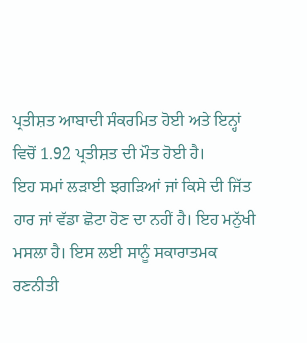ਪ੍ਰਤੀਸ਼ਤ ਆਬਾਦੀ ਸੰਕਰਮਿਤ ਹੋਈ ਅਤੇ ਇਨ੍ਹਾਂ ਵਿਚੋਂ 1.92 ਪ੍ਰਤੀਸ਼ਤ ਦੀ ਮੌਤ ਹੋਈ ਹੈ।
ਇਹ ਸਮਾਂ ਲੜਾਈ ਝਗੜਿਆਂ ਜਾਂ ਕਿਸੇ ਦੀ ਜਿੱਤ ਹਾਰ ਜਾਂ ਵੱਡਾ ਛੋਟਾ ਹੋਣ ਦਾ ਨਹੀਂ ਹੈ। ਇਹ ਮਨੁੱਖੀ ਮਸਲਾ ਹੈ। ਇਸ ਲਈ ਸਾਨੂੰ ਸਕਾਰਾਤਮਕ ਰਣਨੀਤੀ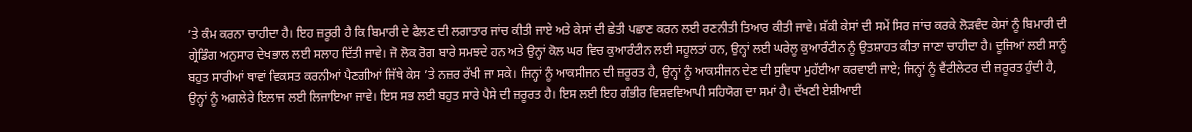’ਤੇ ਕੰਮ ਕਰਨਾ ਚਾਹੀਦਾ ਹੈ। ਇਹ ਜ਼ਰੂਰੀ ਹੈ ਕਿ ਬਿਮਾਰੀ ਦੇ ਫੈਲਣ ਦੀ ਲਗਾਤਾਰ ਜਾਂਚ ਕੀਤੀ ਜਾਏ ਅਤੇ ਕੇਸਾਂ ਦੀ ਛੇਤੀ ਪਛਾਣ ਕਰਨ ਲਈ ਰਣਨੀਤੀ ਤਿਆਰ ਕੀਤੀ ਜਾਵੇ। ਸ਼ੱਕੀ ਕੇਸਾਂ ਦੀ ਸਮੇਂ ਸਿਰ ਜਾਂਚ ਕਰਕੇ ਲੋੜਵੰਦ ਕੇਸਾਂ ਨੂੰ ਬਿਮਾਰੀ ਦੀ ਗ੍ਰੇਡਿੰਗ ਅਨੁਸਾਰ ਦੇਖਭਾਲ ਲਈ ਸਲਾਹ ਦਿੱਤੀ ਜਾਵੇ। ਜੋ ਲੋਕ ਰੋਗ ਬਾਰੇ ਸਮਝਦੇ ਹਨ ਅਤੇ ਉਨ੍ਹਾਂ ਕੋਲ ਘਰ ਵਿਚ ਕੁਆਰੰਟੀਨ ਲਈ ਸਹੂਲਤਾਂ ਹਨ, ਉਨ੍ਹਾਂ ਲਈ ਘਰੇਲੂ ਕੁਆਰੰਟੀਨ ਨੂੰ ਉਤਸ਼ਾਹਤ ਕੀਤਾ ਜਾਣਾ ਚਾਹੀਦਾ ਹੈ। ਦੂਜਿਆਂ ਲਈ ਸਾਨੂੰ ਬਹੁਤ ਸਾਰੀਆਂ ਥਾਵਾਂ ਵਿਕਸਤ ਕਰਨੀਆਂ ਪੈਣਗੀਆਂ ਜਿੱਥੇ ਕੇਸ ’ਤੇ ਨਜ਼ਰ ਰੱਖੀ ਜਾ ਸਕੇ। ਜਿਨ੍ਹਾਂ ਨੂੰ ਆਕਸੀਜਨ ਦੀ ਜ਼ਰੂਰਤ ਹੈ, ਉਨ੍ਹਾਂ ਨੂੰ ਆਕਸੀਜਨ ਦੇਣ ਦੀ ਸੁਵਿਧਾ ਮੁਹੱਈਆ ਕਰਵਾਈ ਜਾਏ; ਜਿਨ੍ਹਾਂ ਨੂੰ ਵੈਂਟੀਲੇਟਰ ਦੀ ਜ਼ਰੂਰਤ ਹੁੰਦੀ ਹੈ, ਉਨ੍ਹਾਂ ਨੂੰ ਅਗਲੇਰੇ ਇਲਾਜ ਲਈ ਲਿਜਾਇਆ ਜਾਵੇ। ਇਸ ਸਭ ਲਈ ਬਹੁਤ ਸਾਰੇ ਪੈਸੇ ਦੀ ਜ਼ਰੂਰਤ ਹੈ। ਇਸ ਲਈ ਇਹ ਗੰਭੀਰ ਵਿਸ਼ਵਵਿਆਪੀ ਸਹਿਯੋਗ ਦਾ ਸਮਾਂ ਹੈ। ਦੱਖਣੀ ਏਸ਼ੀਆਈ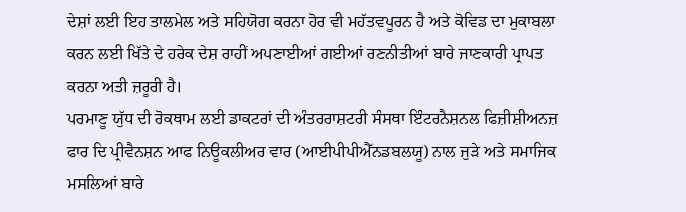ਦੇਸ਼ਾਂ ਲਈ ਇਹ ਤਾਲਮੇਲ ਅਤੇ ਸਹਿਯੋਗ ਕਰਨਾ ਹੋਰ ਵੀ ਮਹੱਤਵਪੂਰਨ ਹੈ ਅਤੇ ਕੋਵਿਡ ਦਾ ਮੁਕਾਬਲਾ ਕਰਨ ਲਈ ਖਿੱਤੇ ਦੇ ਹਰੇਕ ਦੇਸ਼ ਰਾਹੀਂ ਅਪਣਾਈਆਂ ਗਈਆਂ ਰਣਨੀਤੀਆਂ ਬਾਰੇ ਜਾਣਕਾਰੀ ਪ੍ਰਾਪਤ ਕਰਨਾ ਅਤੀ ਜ਼ਰੂਰੀ ਹੈ।
ਪਰਮਾਣੂ ਯੁੱਧ ਦੀ ਰੋਕਥਾਮ ਲਈ ਡਾਕਟਰਾਂ ਦੀ ਅੰਤਰਰਾਸ਼ਟਰੀ ਸੰਸਥਾ ਇੰਟਰਨੈਸ਼ਨਲ ਫਿਜ਼ੀਸ਼ੀਅਨਜ਼ ਫਾਰ ਦਿ ਪ੍ਰੀਵੈਨਸ਼ਨ ਆਫ ਨਿਊਕਲੀਅਰ ਵਾਰ (ਆਈਪੀਪੀਐੱਨਡਬਲਯੂ) ਨਾਲ ਜੁੜੇ ਅਤੇ ਸਮਾਜਿਕ ਮਸਲਿਆਂ ਬਾਰੇ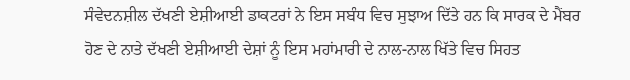ਸੰਵੇਦਨਸ਼ੀਲ ਦੱਖਣੀ ਏਸ਼ੀਆਈ ਡਾਕਟਰਾਂ ਨੇ ਇਸ ਸਬੰਧ ਵਿਚ ਸੁਝਾਅ ਦਿੱਤੇ ਹਨ ਕਿ ਸਾਰਕ ਦੇ ਮੈਂਬਰ ਹੋਣ ਦੇ ਨਾਤੇ ਦੱਖਣੀ ਏਸ਼ੀਆਈ ਦੇਸ਼ਾਂ ਨੂੰ ਇਸ ਮਹਾਂਮਾਰੀ ਦੇ ਨਾਲ-ਨਾਲ ਖਿੱਤੇ ਵਿਚ ਸਿਹਤ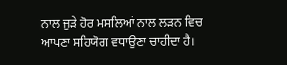ਨਾਲ ਜੁੜੇ ਹੋਰ ਮਸਲਿਆਂ ਨਾਲ ਲੜਨ ਵਿਚ ਆਪਣਾ ਸਹਿਯੋਗ ਵਧਾਉਣਾ ਚਾਹੀਦਾ ਹੈ।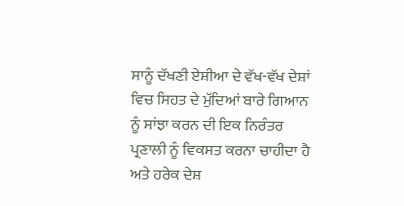ਸਾਨੂੰ ਦੱਖਣੀ ਏਸ਼ੀਆ ਦੇ ਵੱਖ-ਵੱਖ ਦੇਸ਼ਾਂ ਵਿਚ ਸਿਹਤ ਦੇ ਮੁੱਦਿਆਂ ਬਾਰੇ ਗਿਆਨ ਨੂੰ ਸਾਂਝਾ ਕਰਨ ਦੀ ਇਕ ਨਿਰੰਤਰ ਪ੍ਰਣਾਲੀ ਨੂੰ ਵਿਕਸਤ ਕਰਨਾ ਚਾਹੀਦਾ ਹੈ ਅਤੇ ਹਰੇਕ ਦੇਸ਼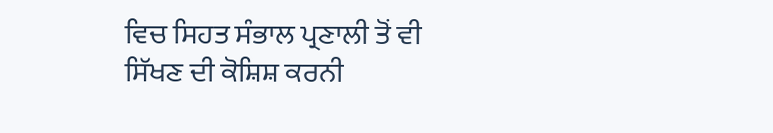ਵਿਚ ਸਿਹਤ ਸੰਭਾਲ ਪ੍ਰਣਾਲੀ ਤੋਂ ਵੀ ਸਿੱਖਣ ਦੀ ਕੋਸ਼ਿਸ਼ ਕਰਨੀ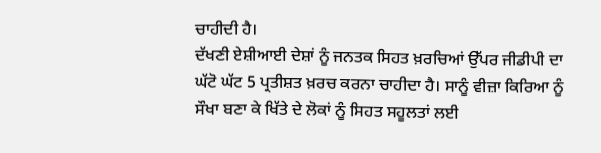ਚਾਹੀਦੀ ਹੈ।
ਦੱਖਣੀ ਏਸ਼ੀਆਈ ਦੇਸ਼ਾਂ ਨੂੰ ਜਨਤਕ ਸਿਹਤ ਖ਼ਰਚਿਆਂ ਉੱਪਰ ਜੀਡੀਪੀ ਦਾ ਘੱਟੋ ਘੱਟ 5 ਪ੍ਰਤੀਸ਼ਤ ਖ਼ਰਚ ਕਰਨਾ ਚਾਹੀਦਾ ਹੈ। ਸਾਨੂੰ ਵੀਜ਼ਾ ਕਿਰਿਆ ਨੂੰ ਸੌਖਾ ਬਣਾ ਕੇ ਖਿੱਤੇ ਦੇ ਲੋਕਾਂ ਨੂੰ ਸਿਹਤ ਸਹੂਲਤਾਂ ਲਈ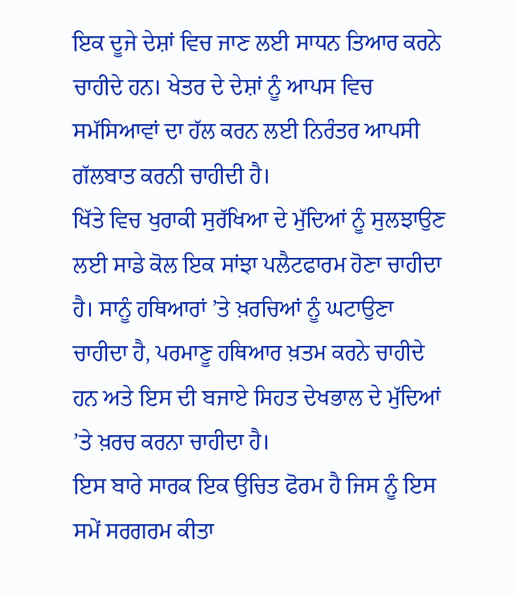ਇਕ ਦੂਜੇ ਦੇਸ਼ਾਂ ਵਿਚ ਜਾਣ ਲਈ ਸਾਧਨ ਤਿਆਰ ਕਰਨੇ ਚਾਹੀਦੇ ਹਨ। ਖੇਤਰ ਦੇ ਦੇਸ਼ਾਂ ਨੂੰ ਆਪਸ ਵਿਚ ਸਮੱਸਿਆਵਾਂ ਦਾ ਹੱਲ ਕਰਨ ਲਈ ਨਿਰੰਤਰ ਆਪਸੀ ਗੱਲਬਾਤ ਕਰਨੀ ਚਾਹੀਦੀ ਹੈ।
ਖਿੱਤੇ ਵਿਚ ਖੁਰਾਕੀ ਸੁਰੱਖਿਆ ਦੇ ਮੁੱਦਿਆਂ ਨੂੰ ਸੁਲਝਾਉਣ ਲਈ ਸਾਡੇ ਕੋਲ ਇਕ ਸਾਂਝਾ ਪਲੈਟਫਾਰਮ ਹੋਣਾ ਚਾਹੀਦਾ ਹੈ। ਸਾਨੂੰ ਹਥਿਆਰਾਂ ’ਤੇ ਖ਼ਰਚਿਆਂ ਨੂੰ ਘਟਾਉਣਾ ਚਾਹੀਦਾ ਹੈ, ਪਰਮਾਣੂ ਹਥਿਆਰ ਖ਼ਤਮ ਕਰਨੇ ਚਾਹੀਦੇ ਹਨ ਅਤੇ ਇਸ ਦੀ ਬਜਾਏ ਸਿਹਤ ਦੇਖਭਾਲ ਦੇ ਮੁੱਦਿਆਂ ’ਤੇ ਖ਼ਰਚ ਕਰਨਾ ਚਾਹੀਦਾ ਹੈ।
ਇਸ ਬਾਰੇ ਸਾਰਕ ਇਕ ਉਚਿਤ ਫੋਰਮ ਹੈ ਜਿਸ ਨੂੰ ਇਸ ਸਮੇਂ ਸਰਗਰਮ ਕੀਤਾ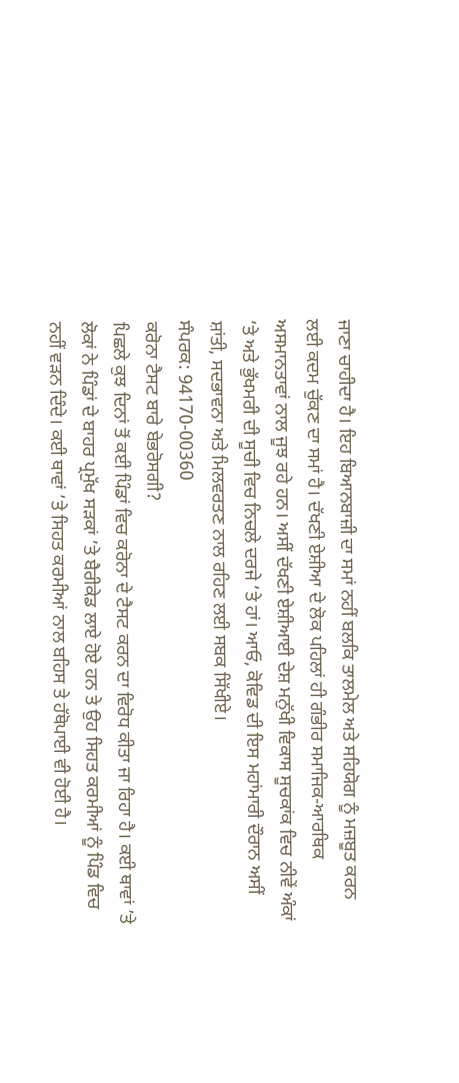ਜਾਣਾ ਚਾਹੀਦਾ ਹੈ। ਇਹ ਬਿਆਨਬਾਜ਼ੀ ਦਾ ਸਮਾਂ ਨਹੀਂ ਬਲਕਿ ਤਾਲਮੇਲ ਅਤੇ ਸਹਿਯੋਗ ਨੂੰ ਮਜ਼ਬੂਤ ਕਰਨ ਲਈ ਕਦਮ ਚੁੱਕਣ ਦਾ ਸਮਾਂ ਹੈ। ਦੱਖਣੀ ਏਸ਼ੀਆ ਦੇ ਲੋਕ ਪਹਿਲਾਂ ਹੀ ਗੰਭੀਰ ਸਮਾਜਿਕ-ਆਰਥਿਕ ਅਸਮਾਨਤਾਵਾਂ ਨਾਲ ਜੂਝ ਰਹੇ ਹਨ। ਅਸੀਂ ਦੱਖਣੀ ਏਸ਼ੀਆਈ ਦੇਸ਼ ਮਨੁੱਖੀ ਵਿਕਾਸ ਸੂਚਕਾਂਕ ਵਿਚ ਨੀਵੇਂ ਅੰਕਾਂ ’ਤੇ ਅਤੇ ਭੁੱਖਮਰੀ ਦੀ ਸੂਚੀ ਵਿਚ ਨਿਚਲੇ ਦਰਜੇ ’ਤੇ ਹਾਂ। ਆਓ, ਕੋਵਿਡ ਦੀ ਇਸ ਮਹਾਂਮਾਰੀ ਦੌਰਾਨ ਅਸੀਂ ਸ਼ਾਂਤੀ, ਸਦਭਾਵਨਾ ਅਤੇ ਮਿਲਵਰਤਣ ਨਾਲ ਰਹਿਣ ਲਈ ਸਬਕ ਸਿੱਖੀਏ।
ਸੰਪਰਕ: 94170-00360
ਕਰੋਨਾ ਟੈਸਟ ਬਾਰੇ ਬੇਭਰੋਸਗੀ?
ਪਿਛਲੇ ਕੁਝ ਦਿਨਾਂ ਤੋਂ ਕਈ ਪਿੰਡਾਂ ਵਿਚ ਕਰੋਨਾ ਦੇ ਟੈਸਟ ਕਰਨ ਦਾ ਵਿਰੋਧ ਕੀਤਾ ਜਾ ਰਿਹਾ ਹੈ। ਕਈ ਥਾਵਾਂ ’ਤੇ ਲੋਕਾਂ ਨੇ ਪਿੰਡਾਂ ਦੇ ਬਾਹਰ ਪ੍ਰਮੁੱਖ ਸੜਕਾਂ ’ਤੇ ਬੈਰੀਕੇਡ ਲਾਏ ਹੋਏ ਹਨ ਤੇ ਉਹ ਸਿਹਤ ਕਰਮੀਆਂ ਨੂੰ ਪਿੰਡ ਵਿਚ ਨਹੀਂ ਵੜਨ ਦਿੰਦੇ। ਕਈ ਥਾਵਾਂ ’ਤੇ ਸਿਹਤ ਕਰਮੀਆਂ ਨਾਲ ਬਹਿਸ ਤੇ ਹੱਥੋਪਾਈ ਵੀ ਹੋਈ ਹੈ।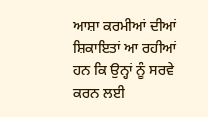ਆਸ਼ਾ ਕਰਮੀਆਂ ਦੀਆਂ ਸ਼ਿਕਾਇਤਾਂ ਆ ਰਹੀਆਂ ਹਨ ਕਿ ਉਨ੍ਹਾਂ ਨੂੰ ਸਰਵੇ ਕਰਨ ਲਈ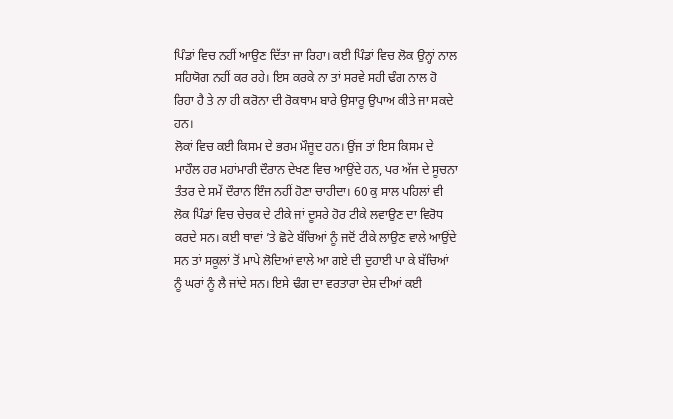ਪਿੰਡਾਂ ਵਿਚ ਨਹੀਂ ਆਉਣ ਦਿੱਤਾ ਜਾ ਰਿਹਾ। ਕਈ ਪਿੰਡਾਂ ਵਿਚ ਲੋਕ ਉਨ੍ਹਾਂ ਨਾਲ ਸਹਿਯੋਗ ਨਹੀਂ ਕਰ ਰਹੇ। ਇਸ ਕਰਕੇ ਨਾ ਤਾਂ ਸਰਵੇ ਸਹੀ ਢੰਗ ਨਾਲ ਹੋ ਰਿਹਾ ਹੈ ਤੇ ਨਾ ਹੀ ਕਰੋਨਾ ਦੀ ਰੋਕਥਾਮ ਬਾਰੇ ਉਸਾਰੂ ਉਪਾਅ ਕੀਤੇ ਜਾ ਸਕਦੇ ਹਨ।
ਲੋਕਾਂ ਵਿਚ ਕਈ ਕਿਸਮ ਦੇ ਭਰਮ ਮੌਜੂਦ ਹਨ। ਉਂਜ ਤਾਂ ਇਸ ਕਿਸਮ ਦੇ ਮਾਹੌਲ ਹਰ ਮਹਾਂਮਾਰੀ ਦੌਰਾਨ ਦੇਖਣ ਵਿਚ ਆਉਂਦੇ ਹਨ, ਪਰ ਅੱਜ ਦੇ ਸੂਚਨਾ ਤੰਤਰ ਦੇ ਸਮੇਂ ਦੌਰਾਨ ਇੰਜ ਨਹੀਂ ਹੋਣਾ ਚਾਹੀਦਾ। 60 ਕੁ ਸਾਲ ਪਹਿਲਾਂ ਵੀ ਲੋਕ ਪਿੰਡਾਂ ਵਿਚ ਚੇਚਕ ਦੇ ਟੀਕੇ ਜਾਂ ਦੂਸਰੇ ਹੋਰ ਟੀਕੇ ਲਵਾਉਣ ਦਾ ਵਿਰੋਧ ਕਰਦੇ ਸਨ। ਕਈ ਥਾਵਾਂ ’ਤੇ ਛੋਟੇ ਬੱਚਿਆਂ ਨੂੰ ਜਦੋਂ ਟੀਕੇ ਲਾਉਣ ਵਾਲੇ ਆਉਂਦੇ ਸਨ ਤਾਂ ਸਕੂਲਾਂ ਤੋਂ ਮਾਪੇ ਲੋਦਿਆਂ ਵਾਲੇ ਆ ਗਏ ਦੀ ਦੁਹਾਈ ਪਾ ਕੇ ਬੱਚਿਆਂ ਨੂੰ ਘਰਾਂ ਨੂੰ ਲੈ ਜਾਂਦੇ ਸਨ। ਇਸੇ ਢੰਗ ਦਾ ਵਰਤਾਰਾ ਦੇਸ਼ ਦੀਆਂ ਕਈ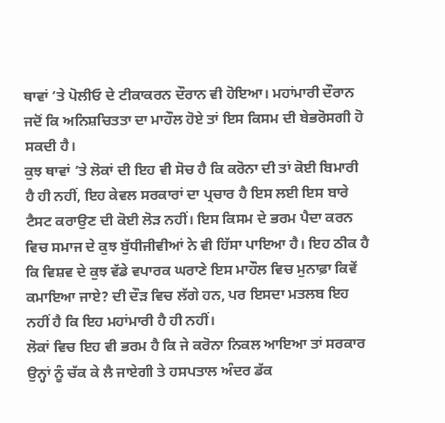ਥਾਵਾਂ ’ਤੇ ਪੋਲੀਓ ਦੇ ਟੀਕਾਕਰਨ ਦੌਰਾਨ ਵੀ ਹੋਇਆ। ਮਹਾਂਮਾਰੀ ਦੌਰਾਨ ਜਦੋਂ ਕਿ ਅਨਿਸ਼ਚਿਤਤਾ ਦਾ ਮਾਹੌਲ ਹੋਏ ਤਾਂ ਇਸ ਕਿਸਮ ਦੀ ਬੇਭਰੋਸਗੀ ਹੋ ਸਕਦੀ ਹੈ।
ਕੁਝ ਥਾਵਾਂ ’ਤੇ ਲੋਕਾਂ ਦੀ ਇਹ ਵੀ ਸੋਚ ਹੈ ਕਿ ਕਰੋਨਾ ਦੀ ਤਾਂ ਕੋਈ ਬਿਮਾਰੀ ਹੈ ਹੀ ਨਹੀਂ, ਇਹ ਕੇਵਲ ਸਰਕਾਰਾਂ ਦਾ ਪ੍ਰਚਾਰ ਹੈ ਇਸ ਲਈ ਇਸ ਬਾਰੇ ਟੈਸਟ ਕਰਾਉਣ ਦੀ ਕੋਈ ਲੋੜ ਨਹੀਂ। ਇਸ ਕਿਸਮ ਦੇ ਭਰਮ ਪੈਦਾ ਕਰਨ ਵਿਚ ਸਮਾਜ ਦੇ ਕੁਝ ਬੁੱਧੀਜੀਵੀਆਂ ਨੇ ਵੀ ਹਿੱਸਾ ਪਾਇਆ ਹੈ। ਇਹ ਠੀਕ ਹੈ ਕਿ ਵਿਸ਼ਵ ਦੇ ਕੁਝ ਵੱਡੇ ਵਪਾਰਕ ਘਰਾਣੇ ਇਸ ਮਾਹੌਲ ਵਿਚ ਮੁਨਾਫ਼ਾ ਕਿਵੇਂ ਕਮਾਇਆ ਜਾਏ? ਦੀ ਦੌੜ ਵਿਚ ਲੱਗੇ ਹਨ, ਪਰ ਇਸਦਾ ਮਤਲਬ ਇਹ ਨਹੀਂ ਹੈ ਕਿ ਇਹ ਮਹਾਂਮਾਰੀ ਹੈ ਹੀ ਨਹੀਂ।
ਲੋਕਾਂ ਵਿਚ ਇਹ ਵੀ ਭਰਮ ਹੈ ਕਿ ਜੇ ਕਰੋਨਾ ਨਿਕਲ ਆਇਆ ਤਾਂ ਸਰਕਾਰ ਉਨ੍ਹਾਂ ਨੂੰ ਚੱਕ ਕੇ ਲੈ ਜਾਏਗੀ ਤੇ ਹਸਪਤਾਲ ਅੰਦਰ ਡੱਕ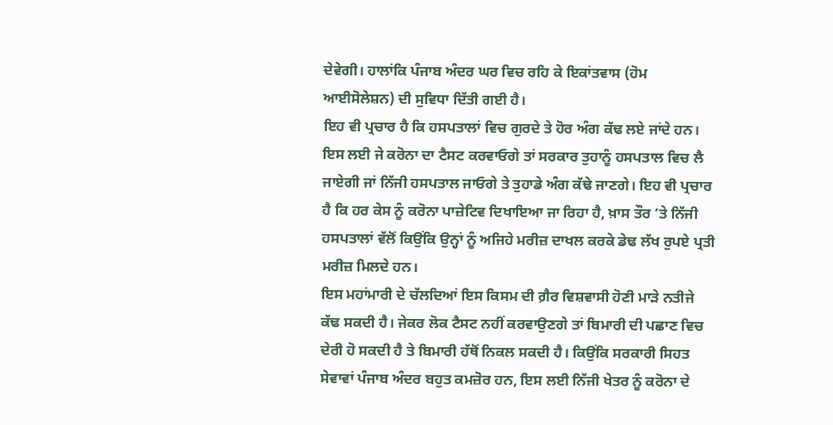ਦੇਵੇਗੀ। ਹਾਲਾਂਕਿ ਪੰਜਾਬ ਅੰਦਰ ਘਰ ਵਿਚ ਰਹਿ ਕੇ ਇਕਾਂਤਵਾਸ (ਹੋਮ ਆਈਸੋਲੇਸ਼ਨ) ਦੀ ਸੁਵਿਧਾ ਦਿੱਤੀ ਗਈ ਹੈ।
ਇਹ ਵੀ ਪ੍ਰਚਾਰ ਹੈ ਕਿ ਹਸਪਤਾਲਾਂ ਵਿਚ ਗੁਰਦੇ ਤੇ ਹੋਰ ਅੰਗ ਕੱਢ ਲਏ ਜਾਂਦੇ ਹਨ। ਇਸ ਲਈ ਜੇ ਕਰੋਨਾ ਦਾ ਟੈਸਟ ਕਰਵਾਓਗੇ ਤਾਂ ਸਰਕਾਰ ਤੁਹਾਨੂੰ ਹਸਪਤਾਲ ਵਿਚ ਲੈ ਜਾਏਗੀ ਜਾਂ ਨਿੱਜੀ ਹਸਪਤਾਲ ਜਾਓਗੇ ਤੇ ਤੁਹਾਡੇ ਅੰਗ ਕੱਢੇ ਜਾਣਗੇ। ਇਹ ਵੀ ਪ੍ਰਚਾਰ ਹੈ ਕਿ ਹਰ ਕੇਸ ਨੂੰ ਕਰੋਨਾ ਪਾਜ਼ੇਟਿਵ ਦਿਖਾਇਆ ਜਾ ਰਿਹਾ ਹੈ, ਖ਼ਾਸ ਤੌਰ ’ਤੇ ਨਿੱਜੀ ਹਸਪਤਾਲਾਂ ਵੱਲੋਂ ਕਿਉਂਕਿ ਉਨ੍ਹਾਂ ਨੂੰ ਅਜਿਹੇ ਮਰੀਜ਼ ਦਾਖਲ ਕਰਕੇ ਡੇਢ ਲੱਖ ਰੁਪਏ ਪ੍ਰਤੀ ਮਰੀਜ਼ ਮਿਲਦੇ ਹਨ।
ਇਸ ਮਹਾਂਮਾਰੀ ਦੇ ਚੱਲਦਿਆਂ ਇਸ ਕਿਸਮ ਦੀ ਗ਼ੈਰ ਵਿਸ਼ਵਾਸੀ ਹੋਣੀ ਮਾੜੇ ਨਤੀਜੇ ਕੱਢ ਸਕਦੀ ਹੈ। ਜੇਕਰ ਲੋਕ ਟੈਸਟ ਨਹੀਂ ਕਰਵਾਉਣਗੇ ਤਾਂ ਬਿਮਾਰੀ ਦੀ ਪਛਾਣ ਵਿਚ ਦੇਰੀ ਹੋ ਸਕਦੀ ਹੈ ਤੇ ਬਿਮਾਰੀ ਹੱਥੋਂ ਨਿਕਲ ਸਕਦੀ ਹੈ। ਕਿਉਂਕਿ ਸਰਕਾਰੀ ਸਿਹਤ ਸੇਵਾਵਾਂ ਪੰਜਾਬ ਅੰਦਰ ਬਹੁਤ ਕਮਜ਼ੋਰ ਹਨ, ਇਸ ਲਈ ਨਿੱਜੀ ਖੇਤਰ ਨੂੰ ਕਰੋਨਾ ਦੇ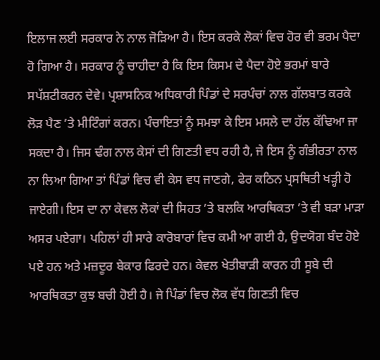ਇਲਾਜ ਲਈ ਸਰਕਾਰ ਨੇ ਨਾਲ ਜੋੜਿਆ ਹੈ। ਇਸ ਕਰਕੇ ਲੋਕਾਂ ਵਿਚ ਹੋਰ ਵੀ ਭਰਮ ਪੈਦਾ ਹੋ ਗਿਆ ਹੈ। ਸਰਕਾਰ ਨੂੰ ਚਾਹੀਦਾ ਹੈ ਕਿ ਇਸ ਕਿਸਮ ਦੇ ਪੈਦਾ ਹੋਏ ਭਰਮਾਂ ਬਾਰੇ ਸਪੱਸ਼ਟੀਕਰਨ ਦੇਵੇ। ਪ੍ਰਸ਼ਾਸਨਿਕ ਅਧਿਕਾਰੀ ਪਿੰਡਾਂ ਦੇ ਸਰਪੰਚਾਂ ਨਾਲ ਗੱਲਬਾਤ ਕਰਕੇ ਲੋੜ ਪੈਣ ’ਤੇ ਮੀਟਿੰਗਾਂ ਕਰਨ। ਪੰਚਾਇਤਾਂ ਨੂੰ ਸਮਝਾ ਕੇ ਇਸ ਮਸਲੇ ਦਾ ਹੱਲ ਕੱਢਿਆ ਜਾ ਸਕਦਾ ਹੈ। ਜਿਸ ਢੰਗ ਨਾਲ ਕੇਸਾਂ ਦੀ ਗਿਣਤੀ ਵਧ ਰਹੀ ਹੈ, ਜੇ ਇਸ ਨੂੰ ਗੰਭੀਰਤਾ ਨਾਲ ਨਾ ਲਿਆ ਗਿਆ ਤਾਂ ਪਿੰਡਾਂ ਵਿਚ ਵੀ ਕੇਸ ਵਧ ਜਾਣਗੇ, ਫੇਰ ਕਠਿਨ ਪ੍ਰਸਥਿਤੀ ਖੜ੍ਹੀ ਹੋ ਜਾਏਗੀ। ਇਸ ਦਾ ਨਾ ਕੇਵਲ ਲੋਕਾਂ ਦੀ ਸਿਹਤ ’ਤੇ ਬਲਕਿ ਆਰਥਿਕਤਾ ’ਤੇ ਵੀ ਬੜਾ ਮਾੜਾ ਅਸਰ ਪਏਗਾ। ਪਹਿਲਾਂ ਹੀ ਸਾਰੇ ਕਾਰੋਬਾਰਾਂ ਵਿਚ ਕਮੀ ਆ ਗਈ ਹੈ, ਉਦਯੋਗ ਬੰਦ ਹੋਏ ਪਏ ਹਨ ਅਤੇ ਮਜ਼ਦੂਰ ਬੇਕਾਰ ਫਿਰਦੇ ਹਨ। ਕੇਵਲ ਖੇਤੀਬਾੜੀ ਕਾਰਨ ਹੀ ਸੂਬੇ ਦੀ ਆਰਥਿਕਤਾ ਕੁਝ ਬਚੀ ਹੋਈ ਹੈ। ਜੇ ਪਿੰਡਾਂ ਵਿਚ ਲੋਕ ਵੱਧ ਗਿਣਤੀ ਵਿਚ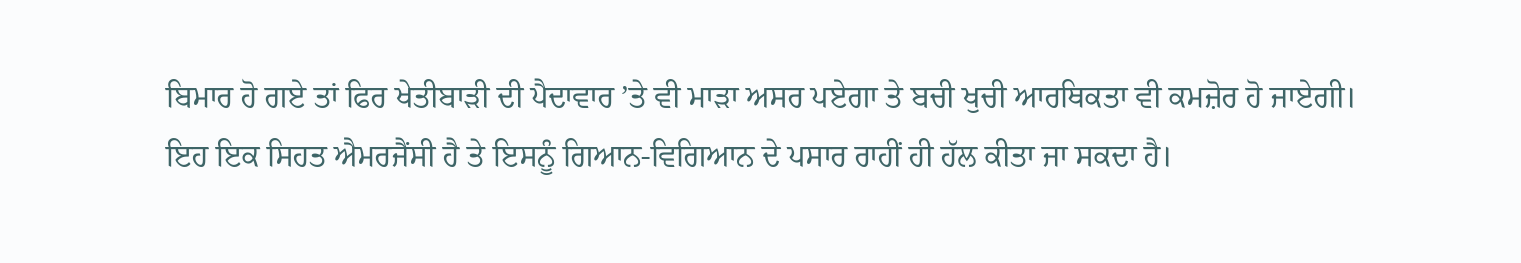ਬਿਮਾਰ ਹੋ ਗਏ ਤਾਂ ਫਿਰ ਖੇਤੀਬਾੜੀ ਦੀ ਪੈਦਾਵਾਰ ’ਤੇ ਵੀ ਮਾੜਾ ਅਸਰ ਪਏਗਾ ਤੇ ਬਚੀ ਖੁਚੀ ਆਰਥਿਕਤਾ ਵੀ ਕਮਜ਼ੋਰ ਹੋ ਜਾਏਗੀ।
ਇਹ ਇਕ ਸਿਹਤ ਐਮਰਜੈਂਸੀ ਹੈ ਤੇ ਇਸਨੂੰ ਗਿਆਨ-ਵਿਗਿਆਨ ਦੇ ਪਸਾਰ ਰਾਹੀਂ ਹੀ ਹੱਲ ਕੀਤਾ ਜਾ ਸਕਦਾ ਹੈ।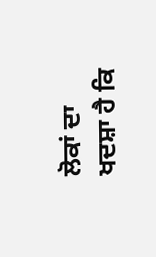ਲੋਕਾਂ ਦਾ ਖਦਸ਼ਾ ਹੈ ਕਿ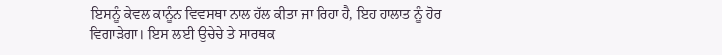ਇਸਨੂੰ ਕੇਵਲ ਕਾਨੂੰਨ ਵਿਵਸਥਾ ਨਾਲ ਹੱਲ ਕੀਤਾ ਜਾ ਰਿਹਾ ਹੈ, ਇਹ ਹਾਲਾਤ ਨੂੰ ਹੋਰ ਵਿਗਾੜੇਗਾ। ਇਸ ਲਈ ਉਚੇਚੇ ਤੇ ਸਾਰਥਕ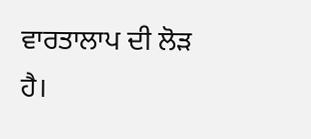ਵਾਰਤਾਲਾਪ ਦੀ ਲੋੜ ਹੈ।